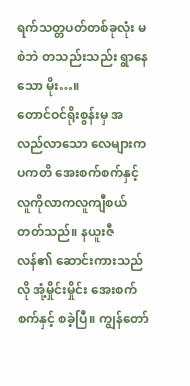ရက်သတ္တပတ်တစ်ခုလုံး မစဲဘဲ တသည်းသည်း ရွာနေသော မိုး…။
တောင်ဝင်ရိုးစွန်းမှ အလည်လာသော လေများက ပကတိ အေးစက်စက်နှင့်လူကိုလာကလူကျီစယ်တတ်သည်။ နယူးဇီလန်၏ ဆောင်းကားသည်လို အုံ့မှိုင်းမှိုင်း အေးစက်စက်နှင့် စခဲ့ပြီ။ ကျွန်တော်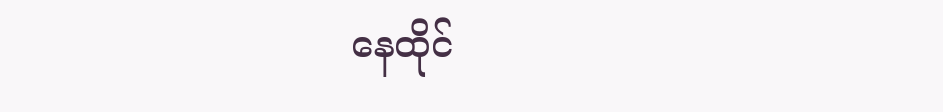နေထိုင်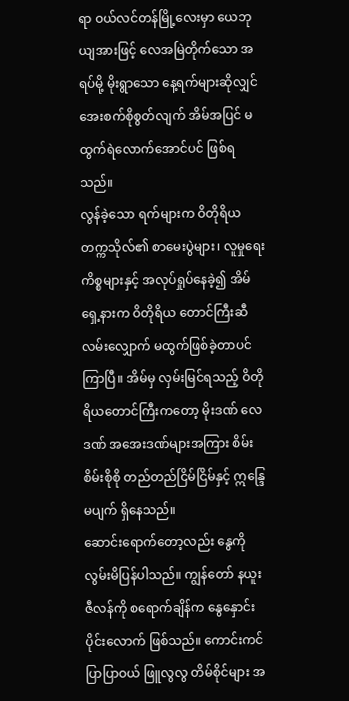ရာ ဝယ်လင်တန်မြို့လေးမှာ ယေဘုယျအားဖြင့် လေအမြဲတိုက်သော အရပ်မို့ မိုးရွာသော နေ့ရက်များဆိုလျှင် အေးစက်စိုစွတ်လျက် အိမ်အပြင် မထွက်ရဲလောက်အောင်ပင် ဖြစ်ရသည်။
လွန်ခဲ့သော ရက်များက ဝိတိုရိယတက္ကသိုလ်၏ စာမေးပွဲများ၊ လူမှုရေးကိစ္စများနှင့် အလုပ်ရှုပ်နေခဲ့၍ အိမ်ရှေ့နားက ဝိတိုရိယ တောင်ကြီးဆီ လမ်းလျှောက် မထွက်ဖြစ်ခဲ့တာပင် ကြာပြီ။ အိမ်မှ လှမ်းမြင်ရသည့် ဝိတိုရိယတောင်ကြီးကတော့ မိုးဒဏ် လေဒဏ် အအေးဒဏ်များအကြား စိမ်းစိမ်းစိုစို တည်တည်ငြိမ်ငြိမ်နှင့် ဣန္ဒြေမပျက် ရှိနေသည်။
ဆောင်းရောက်တော့လည်း နွေကို လွမ်းမိပြန်ပါသည်။ ကျွန်တော် နယူးဇီလန်ကို စရောက်ချိန်က နွေနှောင်းပိုင်းလောက် ဖြစ်သည်။ ကောင်းကင်ပြာပြာဝယ် ဖြူလွလွ တိမ်စိုင်များ အ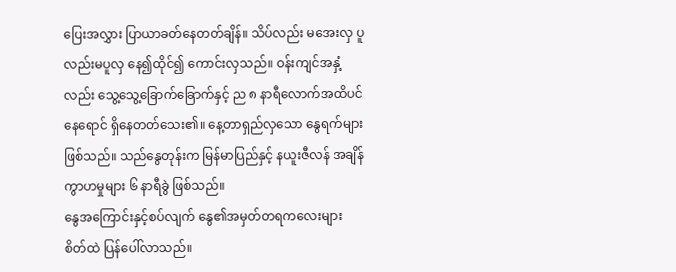ပြေးအလွှား ပြာယာခတ်နေတတ်ချိန်။ သိပ်လည်း မအေးလှ ပူလည်းမပူလှ နေ၍ထိုင်၍ ကောင်းလှသည်။ ဝန်းကျင်အနှံ့လည်း သွေ့သွေ့ခြောက်ခြောက်နှင့် ည ၈ နာရီလောက်အထိပင် နေရောင် ရှိနေတတ်သေး၏။ နေ့တာရှည်လှသော နွေရက်များ ဖြစ်သည်။ သည်နွေတုန်းက မြန်မာပြည်နှင့် နယူးဇီလန် အချိန်ကွာဟမှုများ ၆ နာရီခွဲ ဖြစ်သည်။
နွေအကြောင်းနှင့်စပ်လျက် နွေ၏အမှတ်တရကလေးများ စိတ်ထဲ ပြန်ပေါ်လာသည်။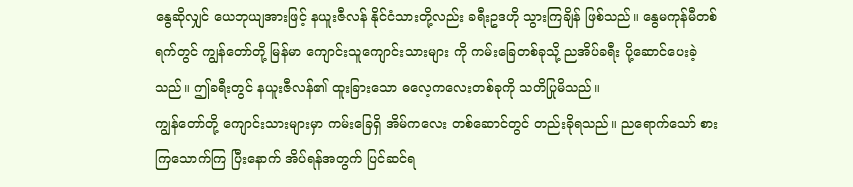နွေဆိုလျှင် ယေဘုယျအားဖြင့် နယူးဇီလန် နိုင်ငံသားတို့လည်း ခရီးဥဒဟို သွားကြချိန် ဖြစ်သည်။ နွေမကုန်မီတစ်ရက်တွင် ကျွန်တော်တို့ မြန်မာ ကျောင်းသူကျောင်းသားများ ကို ကမ်းခြေတစ်ခုသို့ ညအိပ်ခရီး ပို့ဆောင်ပေးခဲ့သည်။ ဤခရီးတွင် နယူးဇီလန်၏ ထူးခြားသော ဓလေ့ကလေးတစ်ခုကို သတိပြုမိသည်။
ကျွန်တော်တို့ ကျောင်းသားများမှာ ကမ်းခြေရှိ အိမ်ကလေး တစ်ဆောင်တွင် တည်းခိုရသည်။ ညရောက်သော် စားကြသောက်ကြ ပြီးနောက် အိပ်ရန်အတွက် ပြင်ဆင်ရ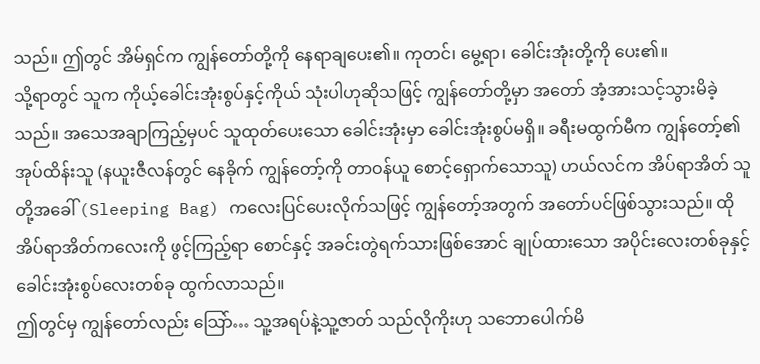သည်။ ဤတွင် အိမ်ရှင်က ကျွန်တော်တို့ကို နေရာချပေး၏။ ကုတင်၊ မွေ့ရာ၊ ခေါင်းအုံးတို့ကို ပေး၏။
သို့ရာတွင် သူက ကိုယ့်ခေါင်းအုံးစွပ်နှင့်ကိုယ် သုံးပါဟုဆိုသဖြင့် ကျွန်တော်တို့မှာ အတော် အံ့အားသင့်သွားမိခဲ့သည်။ အသေအချာကြည့်မှပင် သူထုတ်ပေးသော ခေါင်းအုံးမှာ ခေါင်းအုံးစွပ်မရှိ။ ခရီးမထွက်မီက ကျွန်တော့်၏အုပ်ထိန်းသူ (နယူးဇီလန်တွင် နေခိုက် ကျွန်တော့်ကို တာဝန်ယူ စောင့်ရှောက်သောသူ) ဟယ်လင်က အိပ်ရာအိတ် သူတို့အခေါ် (Sleeping Bag) ကလေးပြင်ပေးလိုက်သဖြင့် ကျွန်တော့်အတွက် အတော်ပင်ဖြစ်သွားသည်။ ထိုအိပ်ရာအိတ်ကလေးကို ဖွင့်ကြည့်ရာ စောင်နှင့် အခင်းတွဲရက်သားဖြစ်အောင် ချုပ်ထားသော အပိုင်းလေးတစ်ခုနှင့် ခေါင်းအုံးစွပ်လေးတစ်ခု ထွက်လာသည်။
ဤတွင်မှ ကျွန်တော်လည်း သြော်… သူ့အရပ်နဲ့သူ့ဇာတ် သည်လိုကိုးဟု သဘောပေါက်မိ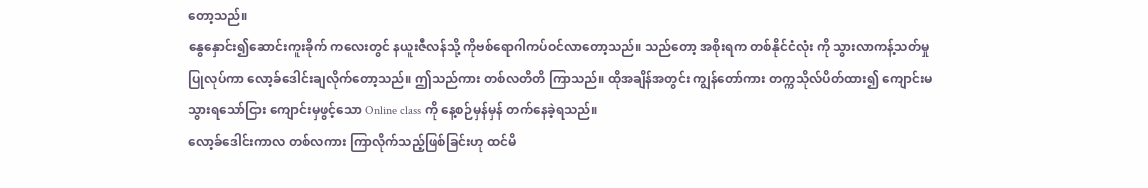တော့သည်။
နွေနှောင်း၍ဆောင်းကူးခိုက် ကလေးတွင် နယူးဇီလန်သို့ ကိုဗစ်ရောဂါကပ်ဝင်လာတော့သည်။ သည်တော့ အစိုးရက တစ်နိုင်ငံလုံး ကို သွားလာကန့်သတ်မှု ပြုလုပ်ကာ လော့ခ်ဒေါင်းချလိုက်တော့သည်။ ဤသည်ကား တစ်လတိတိ ကြာသည်။ ထိုအချိန်အတွင်း ကျွန်တော်ကား တက္ကသိုလ်ပိတ်ထား၍ ကျောင်းမသွားရသော်ငြား ကျောင်းမှဖွင့်သော Online class ကို နေ့စဉ်မှန်မှန် တက်နေခဲ့ရသည်။
လော့ခ်ဒေါင်းကာလ တစ်လကား ကြာလိုက်သည့်ဖြစ်ခြင်းဟု ထင်မိ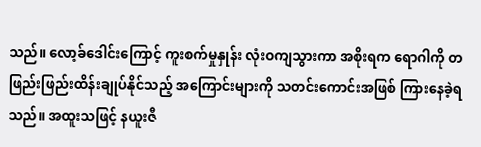သည်။ လော့ခ်ဒေါင်းကြောင့် ကူးစက်မှုနှုန်း လုံးဝကျသွားကာ အစိုးရက ရောဂါကို တဖြည်းဖြည်းထိန်းချုပ်နိုင်သည့် အကြောင်းများကို သတင်းကောင်းအဖြစ် ကြားနေခဲ့ရသည်။ အထူးသဖြင့် နယူးဇီ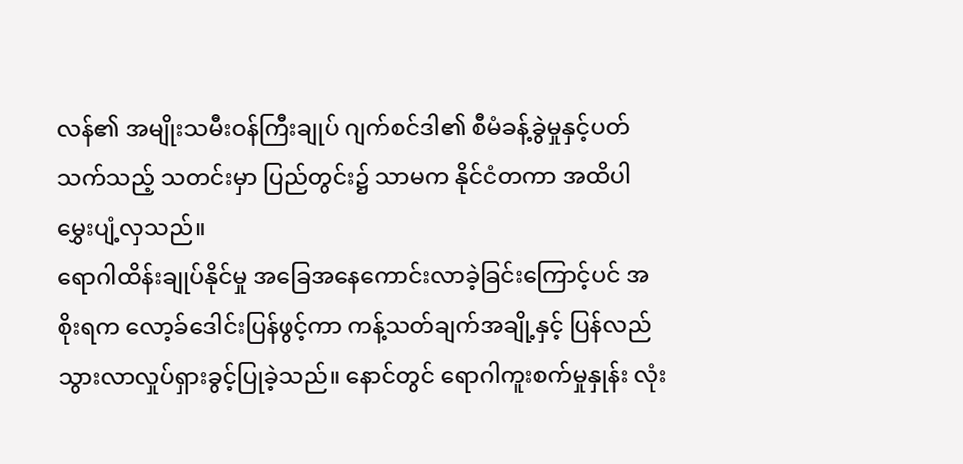လန်၏ အမျိုးသမီးဝန်ကြီးချုပ် ဂျက်စင်ဒါ၏ စီမံခန့်ခွဲမှုနှင့်ပတ်သက်သည့် သတင်းမှာ ပြည်တွင်း၌ သာမက နိုင်ငံတကာ အထိပါ မွှေးပျံ့လှသည်။
ရောဂါထိန်းချုပ်နိုင်မှု အခြေအနေကောင်းလာခဲ့ခြင်းကြောင့်ပင် အစိုးရက လော့ခ်ဒေါင်းပြန်ဖွင့်ကာ ကန့်သတ်ချက်အချို့နှင့် ပြန်လည် သွားလာလှုပ်ရှားခွင့်ပြုခဲ့သည်။ နောင်တွင် ရောဂါကူးစက်မှုနှုန်း လုံး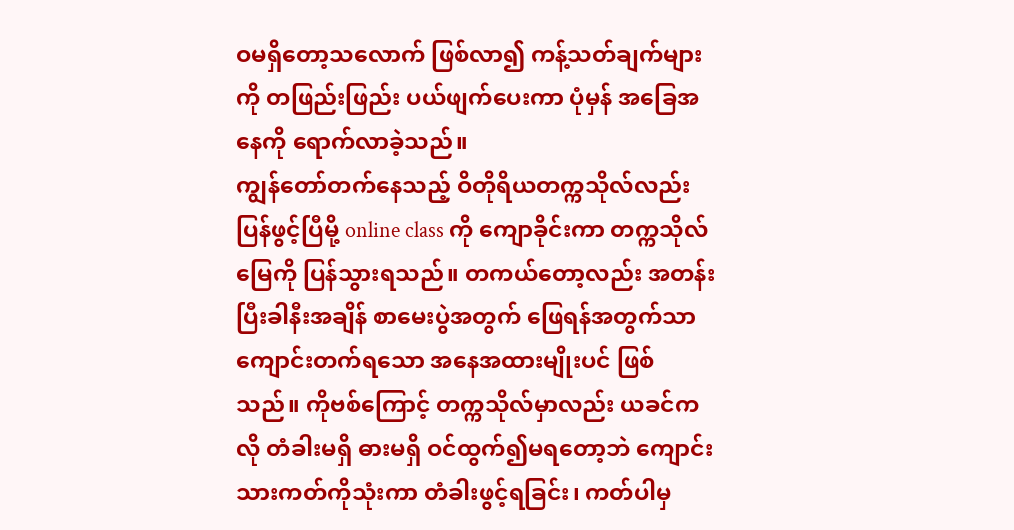ဝမရှိတော့သလောက် ဖြစ်လာ၍ ကန့်သတ်ချက်များကို တဖြည်းဖြည်း ပယ်ဖျက်ပေးကာ ပုံမှန် အခြေအနေကို ရောက်လာခဲ့သည်။
ကျွန်တော်တက်နေသည့် ဝိတိုရိယတက္ကသိုလ်လည်း ပြန်ဖွင့်ပြီမို့ online class ကို ကျောခိုင်းကာ တက္ကသိုလ်မြေကို ပြန်သွားရသည်။ တကယ်တော့လည်း အတန်းပြီးခါနီးအချိန် စာမေးပွဲအတွက် ဖြေရန်အတွက်သာ ကျောင်းတက်ရသော အနေအထားမျိုးပင် ဖြစ်သည်။ ကိုဗစ်ကြောင့် တက္ကသိုလ်မှာလည်း ယခင်ကလို တံခါးမရှိ ဓားမရှိ ဝင်ထွက်၍မရတော့ဘဲ ကျောင်းသားကတ်ကိုသုံးကာ တံခါးဖွင့်ရခြင်း၊ ကတ်ပါမှ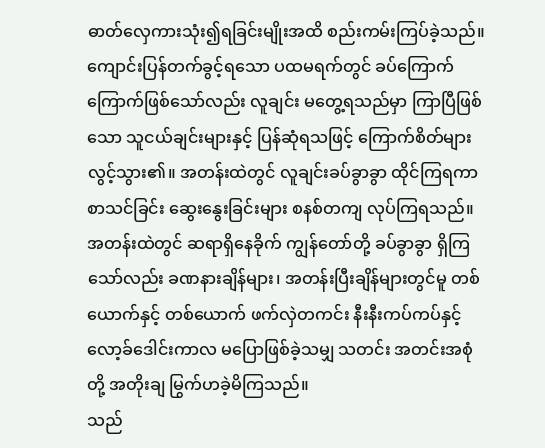ဓာတ်လှေကားသုံး၍ရခြင်းမျိုးအထိ စည်းကမ်းကြပ်ခဲ့သည်။
ကျောင်းပြန်တက်ခွင့်ရသော ပထမရက်တွင် ခပ်ကြောက်ကြောက်ဖြစ်သော်လည်း လူချင်း မတွေ့ရသည်မှာ ကြာပြီဖြစ်သော သူငယ်ချင်းများနှင့် ပြန်ဆုံရသဖြင့် ကြောက်စိတ်များ လွင့်သွား၏။ အတန်းထဲတွင် လူချင်းခပ်ခွာခွာ ထိုင်ကြရကာ စာသင်ခြင်း ဆွေးနွေးခြင်းများ စနစ်တကျ လုပ်ကြရသည်။ အတန်းထဲတွင် ဆရာရှိနေခိုက် ကျွန်တော်တို့ ခပ်ခွာခွာ ရှိကြသော်လည်း ခဏနားချိန်များ၊ အတန်းပြီးချိန်များတွင်မူ တစ်ယောက်နှင့် တစ်ယောက် ဖက်လှဲတကင်း နီးနီးကပ်ကပ်နှင့် လော့ခ်ဒေါင်းကာလ မပြောဖြစ်ခဲ့သမျှ သတင်း အတင်းအစုံတို့ အတိုးချ မြွက်ဟခဲ့မိကြသည်။
သည်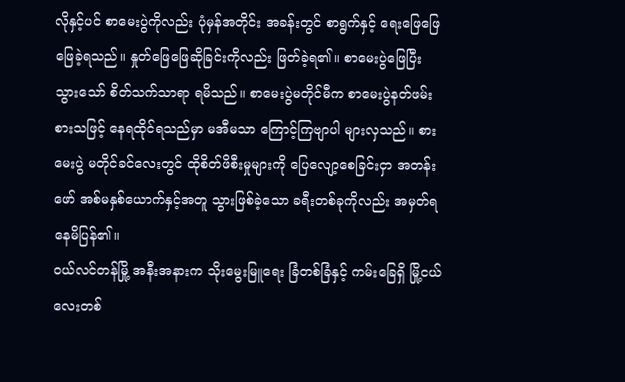လိုနှင့်ပင် စာမေးပွဲကိုလည်း ပုံမှန်အတိုင်း အခန်းတွင် စာရွက်နှင့် ရေးဖြေဖြေ ဖြေခဲ့ရသည်။ နှုတ်ဖြေဖြေဆိုခြင်းကိုလည်း ဖြတ်ခဲ့ရ၏။ စာမေးပွဲဖြေပြီးသွားသော် စိတ်သက်သာရာ ရမိသည်။ စာမေးပွဲမတိုင်မီက စာမေးပွဲနတ်ဖမ်းစားသဖြင့် နေရထိုင်ရသည်မှာ မအီမသာ ကြောင့်ကြဗျာပါ များလှသည်။ စားမေးပွဲ မတိုင်ခင်လေးတွင် ထိုစိတ်ဖိစီးမှုများကို ပြေလျော့စေခြင်းငှာ အတန်းဖော် အစ်မနှစ်ယောက်နှင့်အတူ သွားဖြစ်ခဲ့သော ခရီးတစ်ခုကိုလည်း အမှတ်ရနေမိပြန်၏။
ဝယ်လင်တန်မြို့ အနီးအနားက သိုးမွေးမြူရေး ခြံတစ်ခြံနှင့် ကမ်းခြေရှိ မြို့ငယ်လေးတစ်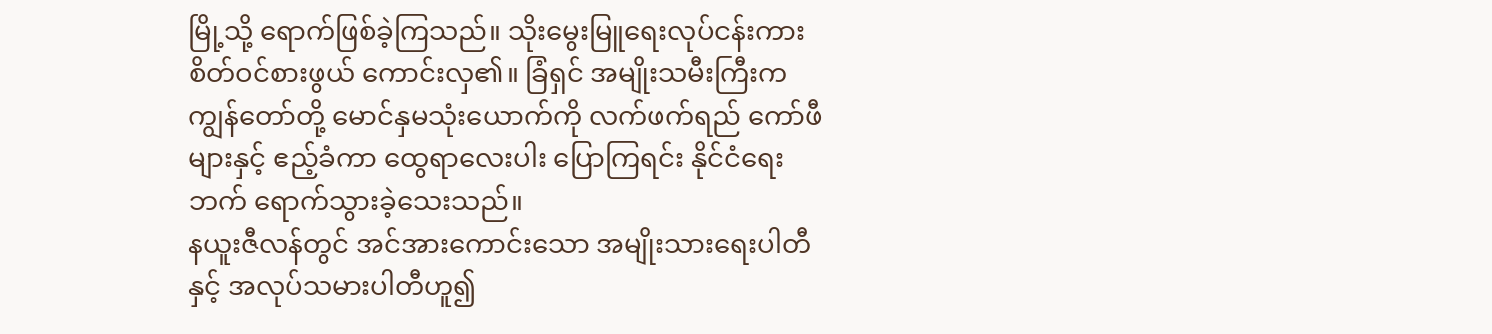မြို့သို့ ရောက်ဖြစ်ခဲ့ကြသည်။ သိုးမွေးမြူရေးလုပ်ငန်းကား စိတ်ဝင်စားဖွယ် ကောင်းလှ၏။ ခြံရှင် အမျိုးသမီးကြီးက ကျွန်တော်တို့ မောင်နှမသုံးယောက်ကို လက်ဖက်ရည် ကော်ဖီများနှင့် ဧည့်ခံကာ ထွေရာလေးပါး ပြောကြရင်း နိုင်ငံရေးဘက် ရောက်သွားခဲ့သေးသည်။
နယူးဇီလန်တွင် အင်အားကောင်းသော အမျိုးသားရေးပါတီနှင့် အလုပ်သမားပါတီဟူ၍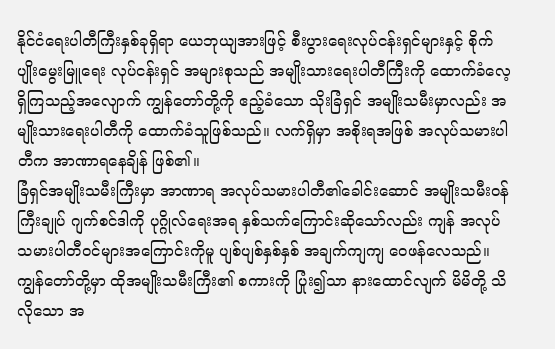နိုင်ငံရေးပါတီကြီးနှစ်ခုရှိရာ ယေဘုယျအားဖြင့် စီးပွားရေးလုပ်ငန်းရှင်များနှင့် စိုက်ပျိုးမွေးမြူရေး လုပ်ငန်းရှင် အများစုသည် အမျိုးသားရေးပါတီကြီးကို ထောက်ခံလေ့ရှိကြသည့်အလျောက် ကျွန်တော်တို့ကို ဧည့်ခံသော သိုးခြံရှင် အမျိုးသမီးမှာလည်း အမျိုးသားရေးပါတီကို ထောက်ခံသူဖြစ်သည်။ လက်ရှိမှာ အစိုးရအဖြစ် အလုပ်သမားပါတီက အာဏာရနေချိန် ဖြစ်၏။
ခြံရှင်အမျိုးသမီးကြီးမှာ အာဏာရ အလုပ်သမားပါတီ၏ခေါင်းဆောင် အမျိုးသမီးဝန်ကြီးချုပ် ဂျက်စင်ဒါကို ပုဂ္ဂိုလ်ရေးအရ နှစ်သက်ကြောင်းဆိုသော်လည်း ကျန် အလုပ်သမားပါတီဝင်များအကြောင်းကိုမူ ပျစ်ပျစ်နှစ်နှစ် အချက်ကျကျ ဝေဖန်လေသည်။ ကျွန်တော်တို့မှာ ထိုအမျိုးသမီးကြီး၏ စကားကို ပြုံး၍သာ နားထောင်လျက် မိမိတို့ သိလိုသော အ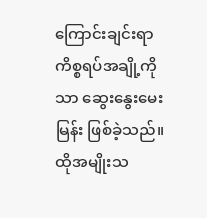ကြောင်းချင်းရာ ကိစ္စရပ်အချို့ကိုသာ ဆွေးနွေးမေးမြန်း ဖြစ်ခဲ့သည်။
ထိုအမျိုးသ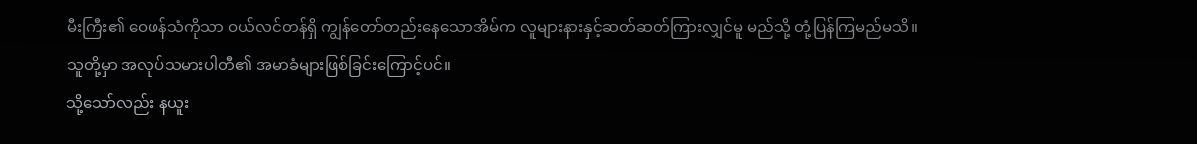မီးကြီး၏ ဝေဖန်သံကိုသာ ဝယ်လင်တန်ရှိ ကျွန်တော်တည်းနေသောအိမ်က လူများနားနှင့်ဆတ်ဆတ်ကြားလျှင်မူ မည်သို့ တုံ့ပြန်ကြမည်မသိ။ သူတို့မှာ အလုပ်သမားပါတီ၏ အမာခံများဖြစ်ခြင်းကြောင့်ပင်။
သို့သော်လည်း နယူး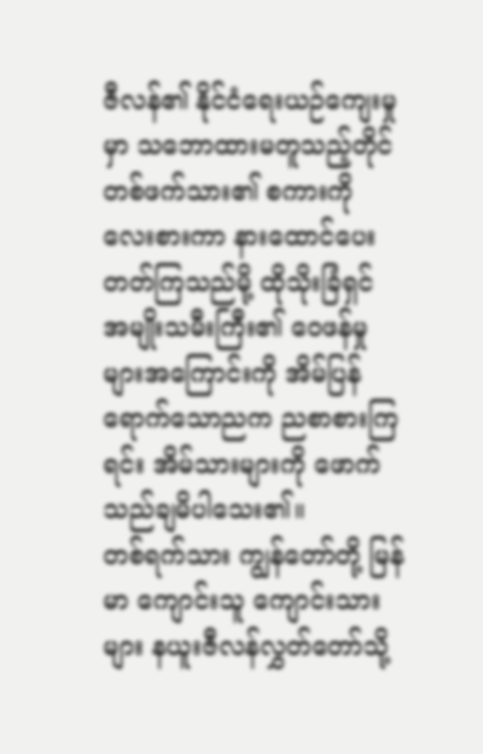ဇီလန်၏ နိုင်ငံရေးယဉ်ကျေးမှုမှာ သဘောထားမတူသည့်တိုင် တစ်ဖက်သား၏ စကားကို လေးစားကာ နားထောင်ပေး တတ်ကြသည်မို့ ထိုသိုးခြံရှင် အမျိုးသမီးကြီး၏ ဝေဖန်မှုများအကြောင်းကို အိမ်ပြန်ရောက်သောညက ညစာစားကြရင်း အိမ်သားများကို ဖောက်သည်ချမိပါသေး၏။
တစ်ရက်သား ကျွန်တော်တို့ မြန်မာ ကျောင်းသူ ကျောင်းသားများ နယူးဇီလန်လွှတ်တော်သို့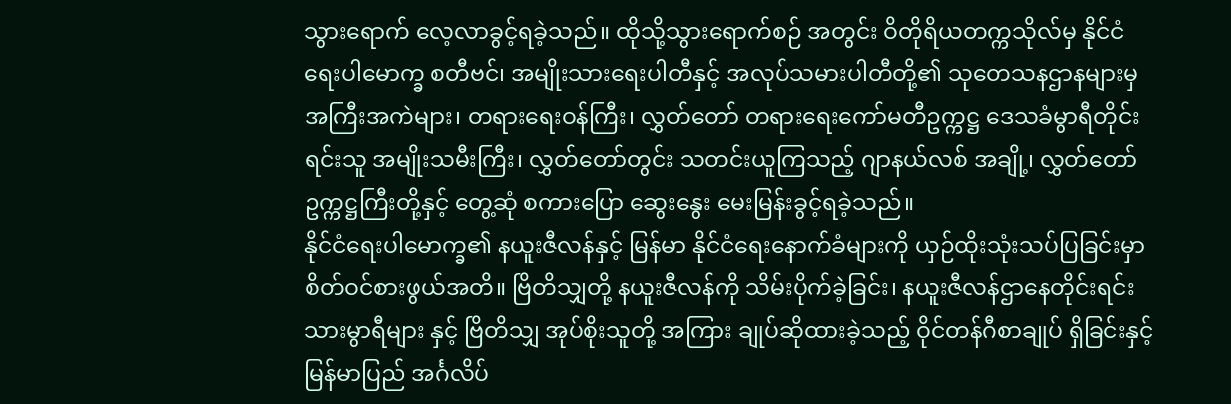သွားရောက် လေ့လာခွင့်ရခဲ့သည်။ ထိုသို့သွားရောက်စဉ် အတွင်း ဝိတိုရိယတက္ကသိုလ်မှ နိုင်ငံရေးပါမောက္ခ စတီဗင်၊ အမျိုးသားရေးပါတီနှင့် အလုပ်သမားပါတီတို့၏ သုတေသနဌာနများမှ အကြီးအကဲများ၊ တရားရေးဝန်ကြီး၊ လွှတ်တော် တရားရေးကော်မတီဥက္ကဋ္ဌ ဒေသခံမွာရီတိုင်းရင်းသူ အမျိုးသမီးကြီး၊ လွှတ်တော်တွင်း သတင်းယူကြသည့် ဂျာနယ်လစ် အချို့၊ လွှတ်တော်ဥက္ကဋ္ဌကြီးတို့နှင့် တွေ့ဆုံ စကားပြော ဆွေးနွေး မေးမြန်းခွင့်ရခဲ့သည်။
နိုင်ငံရေးပါမောက္ခ၏ နယူးဇီလန်နှင့် မြန်မာ နိုင်ငံရေးနောက်ခံများကို ယှဉ်ထိုးသုံးသပ်ပြခြင်းမှာ စိတ်ဝင်စားဖွယ်အတိ။ ဗြိတိသျှတို့ နယူးဇီလန်ကို သိမ်းပိုက်ခဲ့ခြင်း၊ နယူးဇီလန်ဌာနေတိုင်းရင်းသားမွာရီများ နှင့် ဗြိတိသျှ အုပ်စိုးသူတို့ အကြား ချုပ်ဆိုထားခဲ့သည့် ဝိုင်တန်ဂီစာချုပ် ရှိခြင်းနှင့် မြန်မာပြည် အင်္ဂလိပ်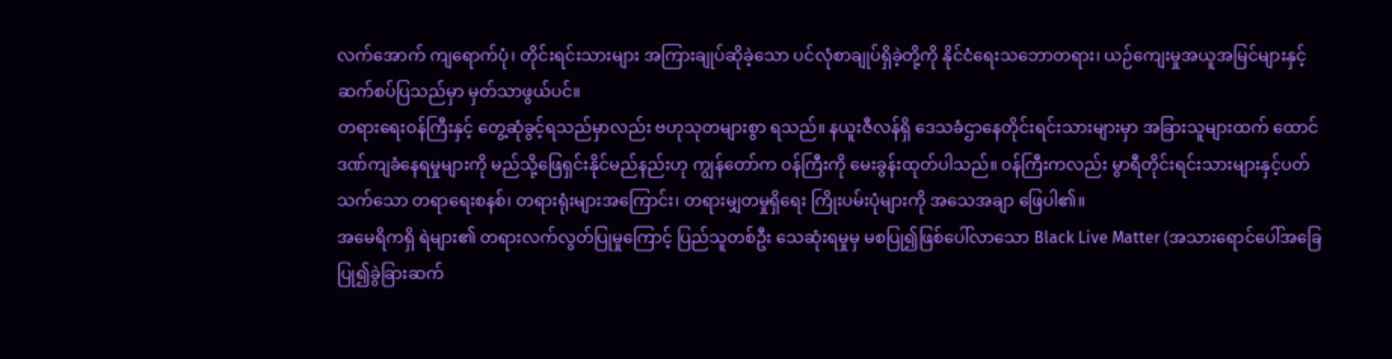လက်အောက် ကျရောက်ပုံ၊ တိုင်းရင်းသားများ အကြားချုပ်ဆိုခဲ့သော ပင်လုံစာချုပ်ရှိခဲ့တို့ကို နိုင်ငံရေးသဘောတရား၊ ယဉ်ကျေးမှုအယူအမြင်များနှင့် ဆက်စပ်ပြသည်မှာ မှတ်သာဖွယ်ပင်။
တရားရေးဝန်ကြီးနှင့် တွေ့ဆုံခွင့်ရသည်မှာလည်း ဗဟုသုတများစွာ ရသည်။ နယူးဇီလန်ရှိ ဒေသခံဌာနေတိုင်းရင်းသားများမှာ အခြားသူများထက် ထောင်ဒဏ်ကျခံနေရမှုများကို မည်သို့ဖြေရှင်းနိုင်မည်နည်းဟု ကျွန်တော်က ဝန်ကြီးကို မေးခွန်းထုတ်ပါသည်။ ဝန်ကြီးကလည်း မွာရီတိုင်းရင်းသားများနှင့်ပတ်သက်သော တရာရေးစနစ်၊ တရားရုံးများအကြောင်း၊ တရားမျှတမှုရှိရေး ကြိုးပမ်းပုံများကို အသေအချာ ဖြေပါ၏။
အမေရိကရှိ ရဲများ၏ တရားလက်လွတ်ပြုမှုကြောင့် ပြည်သူတစ်ဦး သေဆုံးရမှုမှ မစပြု၍ဖြစ်ပေါ်လာသော Black Live Matter (အသားရောင်ပေါ်အခြေပြု၍ခွဲခြားဆက်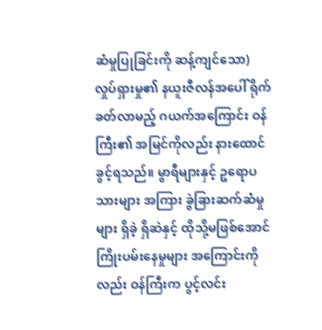ဆံမှုပြုခြင်းကို ဆန့်ကျင်သော) လှုပ်ရှားမှု၏ နယူးဇီလန်အပေါ် ရိုက်ခတ်လာမည့် ဂယက်အကြောင်း ဝန်ကြီး၏ အမြင်ကိုလည်း နားထောင်ခွင့်ရသည်။ မွာရီများနှင့် ဥရောပသားများ အကြား ခွဲခြားဆက်ဆံမှုများ ရှိခဲ့ ရှိဆဲနှင့် ထိုသို့မဖြစ်အောင် ကြိုးပမ်းနေမှုများ အကြောင်းကိုလည်း ဝန်ကြီးက ပွင့်လင်း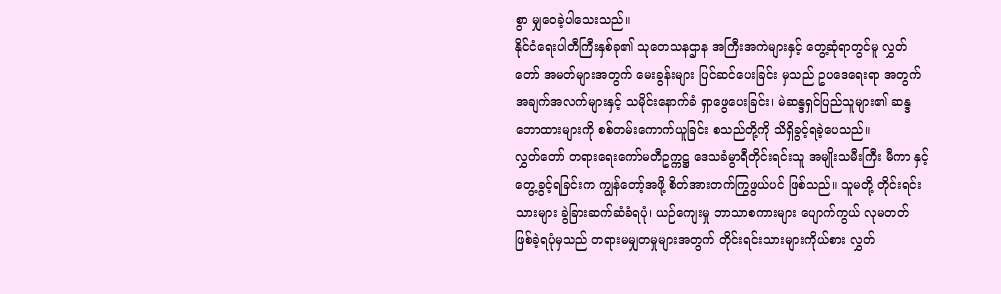စွာ မျှဝေခဲ့ပါသေးသည်။
နိုင်ငံရေးပါတီကြီးနှစ်ခု၏ သုတေသနဌာန အကြီးအကဲများနှင့် တွေ့ဆုံရာတွင်မူ လွှတ်တော် အမတ်များအတွက် မေးခွန်းများ ပြင်ဆင်ပေးခြင်း မှသည် ဥပဒေရေးရာ အတွက် အချက်အလက်များနှင့် သမိုင်းနောက်ခံ ရှာဖွေပေးခြင်း၊ မဲဆန္ဒရှင်ပြည်သူများ၏ ဆန္ဒဘောထားများကို စစ်တမ်းကောက်ယူခြင်း စသည်တို့ကို သိရှိခွင့်ရခဲ့ပေသည်။
လွှတ်တော် တရားရေးကော်မတီဥက္ကဋ္ဌ ဒေသခံမွာရီတိုင်းရင်းသူ အမျိုးသမီးကြီး မီကာ နှင့်တွေ့ခွင့်ရခြင်းက ကျွန်တော့်အဖို့ စိတ်အားတက်ကြွဖွယ်ပင် ဖြစ်သည်။ သူမတို့ တိုင်းရင်းသားများ ခွဲခြားဆက်ဆံခံရပုံ၊ ယဉ်ကျေးမှု ဘာသာစကားများ ပျောက်ကွယ် လုမတတ် ဖြစ်ခဲ့ရပုံမှသည် တရားမမျှတမှုများအတွက် တိုင်းရင်းသားများကိုယ်စား လွှတ်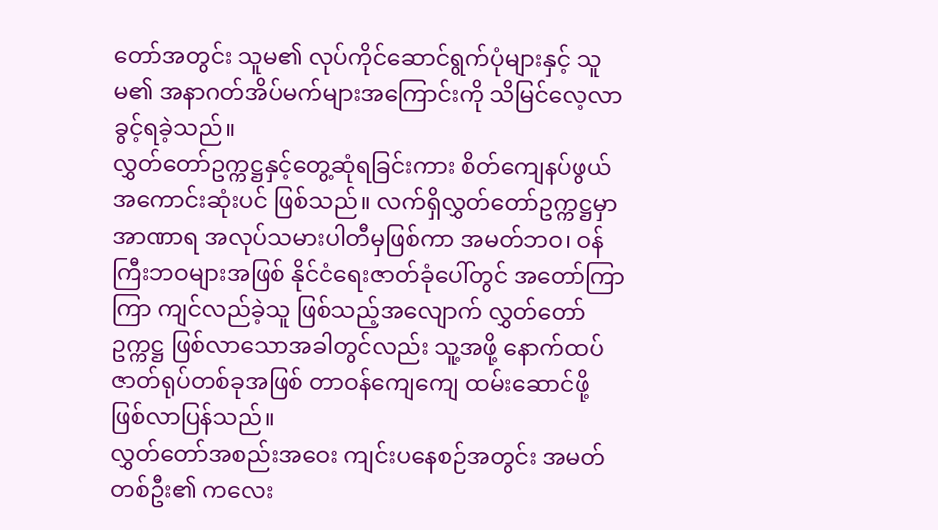တော်အတွင်း သူမ၏ လုပ်ကိုင်ဆောင်ရွက်ပုံများနှင့် သူမ၏ အနာဂတ်အိပ်မက်များအကြောင်းကို သိမြင်လေ့လာခွင့်ရခဲ့သည်။
လွှတ်တော်ဥက္ကဋ္ဌနှင့်တွေ့ဆုံရခြင်းကား စိတ်ကျေနပ်ဖွယ် အကောင်းဆုံးပင် ဖြစ်သည်။ လက်ရှိလွှတ်တော်ဥက္ကဋ္ဌမှာ အာဏာရ အလုပ်သမားပါတီမှဖြစ်ကာ အမတ်ဘဝ၊ ဝန်ကြီးဘဝများအဖြစ် နိုင်ငံရေးဇာတ်ခုံပေါ်တွင် အတော်ကြာကြာ ကျင်လည်ခဲ့သူ ဖြစ်သည့်အလျောက် လွှတ်တော်ဥက္ကဋ္ဌ ဖြစ်လာသောအခါတွင်လည်း သူ့အဖို့ နောက်ထပ် ဇာတ်ရုပ်တစ်ခုအဖြစ် တာဝန်ကျေကျေ ထမ်းဆောင်ဖို့ ဖြစ်လာပြန်သည်။
လွှတ်တော်အစည်းအဝေး ကျင်းပနေစဉ်အတွင်း အမတ်တစ်ဦး၏ ကလေး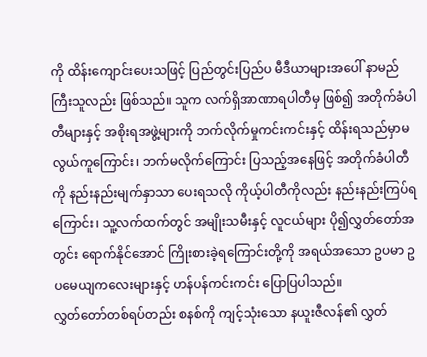ကို ထိန်းကျောင်းပေးသဖြင့် ပြည်တွင်းပြည်ပ မီဒီယာများအပေါ် နာမည်ကြီးသူလည်း ဖြစ်သည်။ သူက လက်ရှိအာဏာရပါတီမှ ဖြစ်၍ အတိုက်ခံပါတီများနှင့် အစိုးရအဖွဲ့များကို ဘက်လိုက်မှုကင်းကင်းနှင့် ထိန်းရသည်မှာမလွယ်ကူကြောင်း၊ ဘက်မလိုက်ကြောင်း ပြသည့်အနေဖြင့် အတိုက်ခံပါတီကို နည်းနည်းမျက်နှာသာ ပေးရသလို ကိုယ့်ပါတီကိုလည်း နည်းနည်းကြပ်ရကြောင်း၊ သူ့လက်ထက်တွင် အမျိုးသမီးနှင့် လူငယ်များ ပို၍လွှတ်တော်အတွင်း ရောက်နိုင်အောင် ကြိုးစားခဲ့ရကြောင်းတို့ကို အရယ်အသော ဥပမာ ဥပမေယျကလေးများနှင့် ဟန်ပန်ကင်းကင်း ပြောပြပါသည်။
လွှတ်တော်တစ်ရပ်တည်း စနစ်ကို ကျင့်သုံးသော နယူးဇီလန်၏ လွှတ်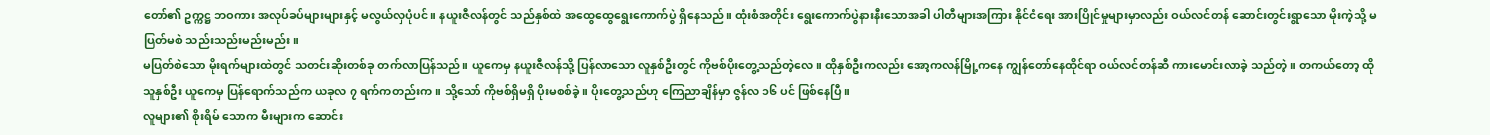တော်၏ ဥက္ကဋ္ဌ ဘဝကား အလုပ်ခပ်များများနှင့် မလွယ်လှပုံပင်။ နယူးဇီလန်တွင် သည်နှစ်ထဲ အထွေထွေရွေးကောက်ပွဲ ရှိနေသည်။ ထုံးစံအတိုင်း ရွေးကောက်ပွဲနားနီးသောအခါ ပါတီများအကြား နိုင်ငံရေး အားပြိုင်မှုများမှာလည်း ဝယ်လင်တန် ဆောင်းတွင်းရွာသော မိုးကဲ့သို့ မပြတ်မစဲ သည်းသည်းမည်းမည်း။
မပြတ်စဲသော မိုးရက်များထဲတွင် သတင်းဆိုးတစ်ခု တက်လာပြန်သည်။ ယူကေမှ နယူးဇီလန်သို့ ပြန်လာသော လူနှစ်ဦးတွင် ကိုဗစ်ပိုးတွေ့သည်တဲ့လေ။ ထိုနှစ်ဦးကလည်း အော့ကလန်မြို့ကနေ ကျွန်တော်နေထိုင်ရာ ဝယ်လင်တန်ဆီ ကားမောင်းလာခဲ့ သည်တဲ့။ တကယ်တော့ ထိုသူနှစ်ဦး ယူကေမှ ပြန်ရောက်သည်က ယခုလ ၇ ရက်ကတည်းက။ သို့သော် ကိုဗစ်ရှိမရှိ ပိုးမစစ်ခဲ့။ ပိုးတွေ့သည်ဟု ကြေညာချိန်မှာ ဇွန်လ ၁၆ ပင် ဖြစ်နေပြီ။
လူများ၏ စိုးရိမ် သောက မီးများက ဆောင်း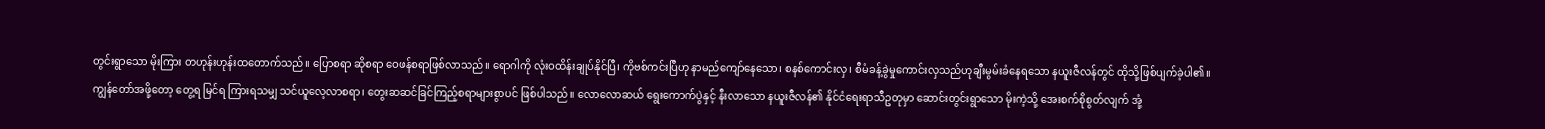တွင်းရွာသော မိုးကြား တဟုန်းဟုန်းထတောက်သည်။ ပြောစရာ ဆိုစရာ ဝေဖန်စရာဖြစ်လာသည်။ ရောဂါကို လုံးဝထိန်းချုပ်နိုင်ပြီ၊ ကိုဗစ်ကင်းပြီဟု နာမည်ကျော်နေသော၊ စနစ်ကောင်းလှ၊ စီမံခန့်ခွဲမှုကောင်းလှသည်ဟုချီးမွမ်းခံနေရသော နယူးဇီလန်တွင် ထိုသို့ဖြစ်ပျက်ခဲ့ပါ၏။
ကျွန်တော်အဖို့တော့ တွေ့ရ မြင်ရ ကြားရသမျှ သင်ယူလေ့လာစရာ၊ တွေးဆဆင်ခြင်ကြည့်စရာများစွာပင် ဖြစ်ပါသည်။ လောလောဆယ် ရွေးကောက်ပွဲနှင့် နီးလာသော နယူးဇီလန်၏ နိုင်ငံရေးရာသီဥတုမှာ ဆောင်းတွင်းရွာသော မိုးကဲ့သို့ အေးစက်စိုစွတ်လျက် အုံ့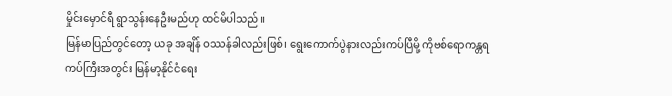မှိုင်းမှောင်ရီ ရွာသွန်းနေဦးမည်ဟု ထင်မိပါသည်။
မြန်မာပြည်တွင်တော့ ယခု အချိန် ဝဿန်ခါလည်းဖြစ်၊ ရွေးကောက်ပွဲနားလည်းကပ်ပြီမို့ ကိုဗစ်ရောကန္တရကပ်ကြီးအတွင်း မြန်မာ့နိုင်ငံရေး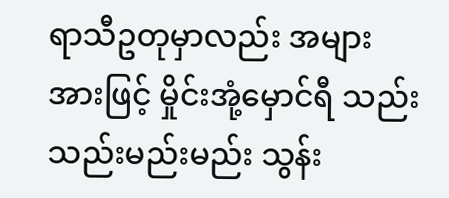ရာသီဥတုမှာလည်း အများအားဖြင့် မှိုင်းအုံ့မှောင်ရီ သည်းသည်းမည်းမည်း သွန်း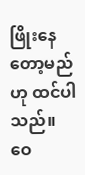ဖြိုးနေတော့မည်ဟု ထင်ပါသည်။
ဝေ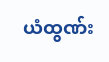ယံထွဏ်း